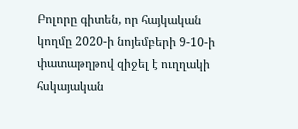Բոլորը գիտեն, որ հայկական կողմը 2020-ի նոյեմբերի 9-10-ի փատաթղթով զիջել է ուղղակի հսկայական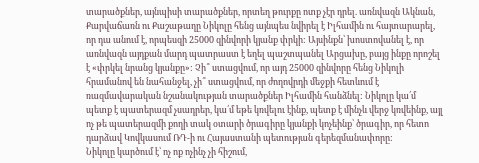տարածքներ, այնպիսի տարածքներ, որտեղ թուրքը ոտք չէր դրել. առնվազն Ակնան, Քարվաճառն ու Քաշաթաղը Նիկոլը հենց այնպես նվիրել է Իլհամին ու հայտարարել, որ դա անում է, որպեսզի 25000 զինվորի կյանք փրկի: Այսինքն՝ խոստովանել է, որ առնվազն այդքան մարդ պատրաստ է եղել պաշտպանել Արցախը, բայց ինքը որոշել է «փրկել նրանց կյանքը»: Չի՞ ստացվում, որ այդ 25000 զինվորը հենց Նիկոլի հրամանով են նահանջել, չի՞ ստացվում, որ ժողովրդի մեջքի հետևում է ռազմավարական նշանակության տարածքներ Իլհամին հանձնել: Նիկոլը կա՛մ պետք է պատերազմ չսադրեր, կա՛մ եթե կռվելու էինք, պետք է մինչև վերջ կռվեինք, այլ ոչ թե պատերազմի քողի տակ օտարի ծրագիրը կյանքի կոչեինք՝ ծրագիր, որ հետո դարձավ Կովկասում ՌԴ-ի ու Հայաստանի պետության գերեզմանափորը:
Նիկոլը կարծում է՝ ոչ ոք ոչինչ չի հիշում,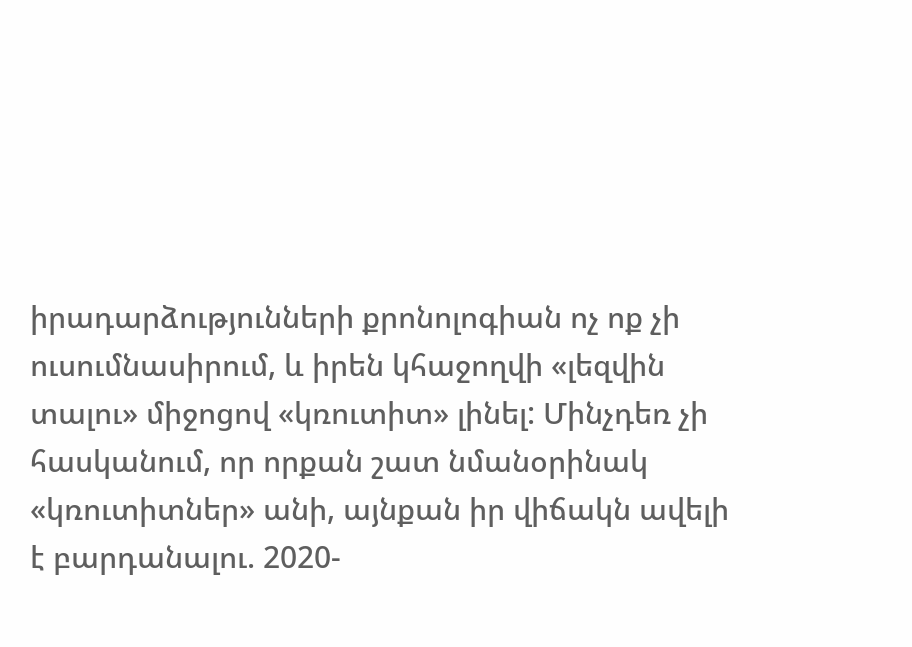իրադարձությունների քրոնոլոգիան ոչ ոք չի ուսումնասիրում, և իրեն կհաջողվի «լեզվին տալու» միջոցով «կռուտիտ» լինել: Մինչդեռ չի հասկանում, որ որքան շատ նմանօրինակ «կռուտիտներ» անի, այնքան իր վիճակն ավելի է բարդանալու. 2020-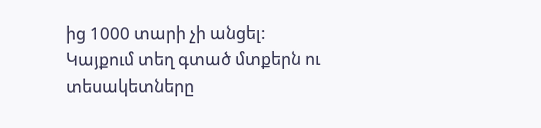ից 1000 տարի չի անցել:
Կայքում տեղ գտած մտքերն ու տեսակետները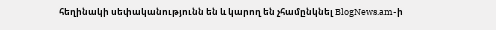հեղինակի սեփականությունն են և կարող են չհամընկնել BlogNews.am-ի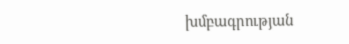խմբագրության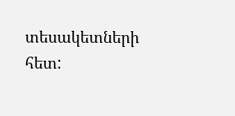տեսակետների հետ: